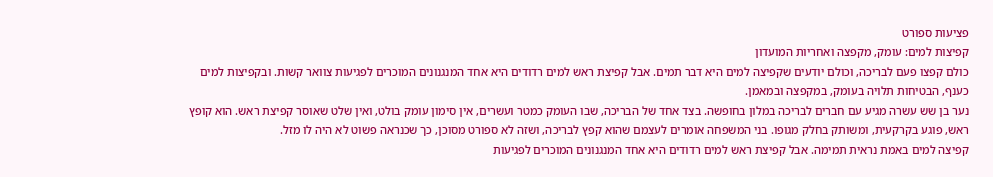פציעות ספורט
קפיצות למים: עומק, מקפצה ואחריות המועדון
כולם קפצו פעם לבריכה, וכולם יודעים שקפיצה למים היא דבר תמים. אבל קפיצת ראש למים רדודים היא אחד המנגנונים המוכרים לפגיעות צוואר קשות. ובקפיצות למים כענף, הבטיחות תלויה בעומק, במקפצה ובמאמן.
נער בן שש עשרה מגיע עם חברים לבריכה במלון בחופשה. בצד אחד של הבריכה, שבו העומק כמטר ועשרים, אין סימון עומק בולט, ואין שלט שאוסר קפיצת ראש. הוא קופץ ראש, פוגע בקרקעית, ומשותק בחלק מגופו. בני המשפחה אומרים לעצמם שהוא קפץ לבריכה, ושזה לא ספורט מסוכן, כך שכנראה פשוט לא היה לו מזל.
קפיצה למים באמת נראית תמימה. אבל קפיצת ראש למים רדודים היא אחד המנגנונים המוכרים לפגיעות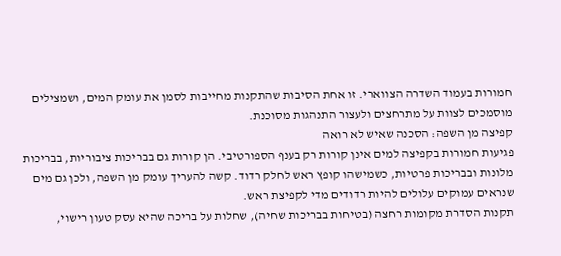חמורות בעמוד השדרה הצווארי. זו אחת הסיבות שהתקנות מחייבות לסמן את עומק המים, ושמצילים מוסמכים לצוות על מתרחצים ולעצור התנהגות מסוכנת.
קפיצה מן השפה: הסכנה שאיש לא רואה
פגיעות חמורות בקפיצה למים אינן קורות רק בענף הספורטיבי. הן קורות גם בבריכות ציבוריות, בבריכות מלונות ובבריכות פרטיות, כשמישהו קופץ ראש לחלק רדוד. קשה להעריך עומק מן השפה, ולכן גם מים שנראים עמוקים עלולים להיות רדודים מדי לקפיצת ראש.
תקנות הסדרת מקומות רחצה (בטיחות בבריכות שחיה), שחלות על בריכה שהיא עסק טעון רישוי,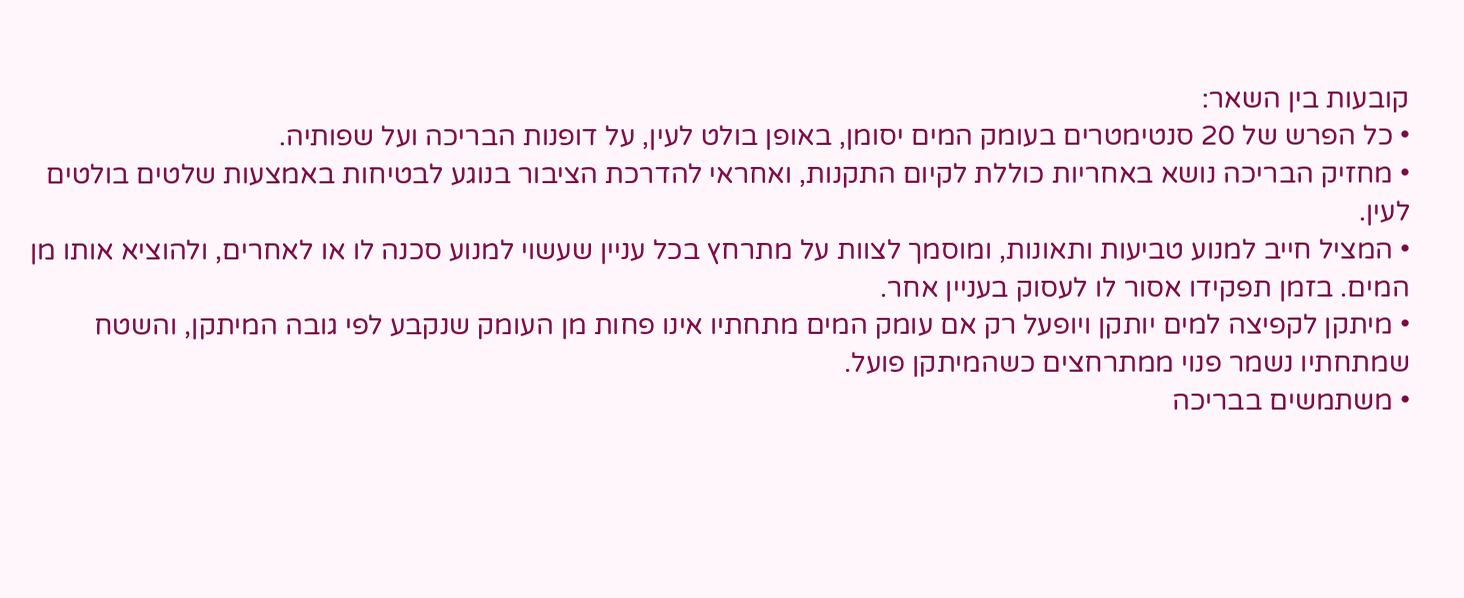קובעות בין השאר:
• כל הפרש של 20 סנטימטרים בעומק המים יסומן, באופן בולט לעין, על דופנות הבריכה ועל שפותיה.
• מחזיק הבריכה נושא באחריות כוללת לקיום התקנות, ואחראי להדרכת הציבור בנוגע לבטיחות באמצעות שלטים בולטים לעין.
• המציל חייב למנוע טביעות ותאונות, ומוסמך לצוות על מתרחץ בכל עניין שעשוי למנוע סכנה לו או לאחרים, ולהוציא אותו מן המים. בזמן תפקידו אסור לו לעסוק בעניין אחר.
• מיתקן לקפיצה למים יותקן ויופעל רק אם עומק המים מתחתיו אינו פחות מן העומק שנקבע לפי גובה המיתקן, והשטח שמתחתיו נשמר פנוי ממתרחצים כשהמיתקן פועל.
• משתמשים בבריכה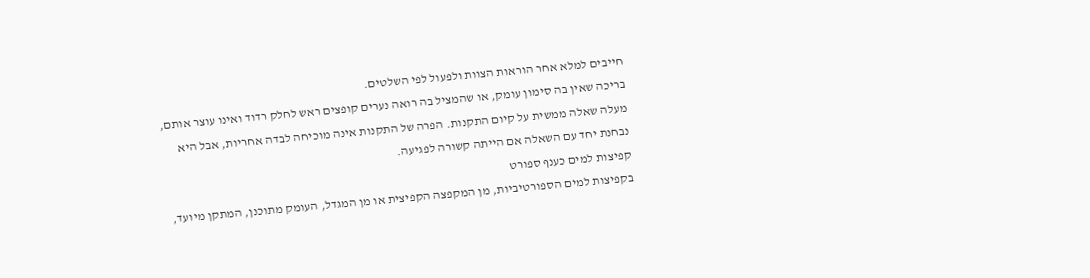חייבים למלא אחר הוראות הצוות ולפעול לפי השלטים.
בריכה שאין בה סימון עומק, או שהמציל בה רואה נערים קופצים ראש לחלק רדוד ואינו עוצר אותם, מעלה שאלה ממשית על קיום התקנות. הפרה של התקנות אינה מוכיחה לבדה אחריות, אבל היא נבחנת יחד עם השאלה אם הייתה קשורה לפגיעה.
קפיצות למים כענף ספורט
בקפיצות למים הספורטיביות, מן המקפצה הקפיצית או מן המגדל, העומק מתוכנן, המתקן מיועד,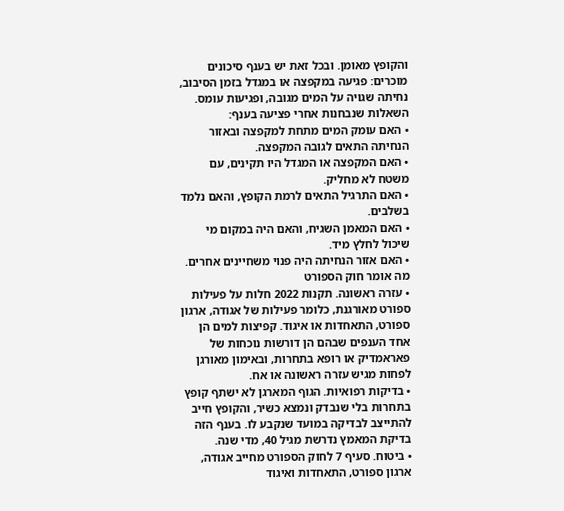והקופץ מאומן. ובכל זאת יש בענף סיכונים מוכרים: פגיעה במקפצה או במגדל בזמן הסיבוב, נחיתה שגויה על המים מגובה, ופגיעות עומס.
השאלות שנבחנות אחרי פציעה בענף:
• האם עומק המים מתחת למקפצה ובאזור הנחיתה התאים לגובה המקפצה.
• האם המקפצה או המגדל היו תקינים, עם משטח לא מחליק.
• האם התרגיל התאים לרמת הקופץ, והאם נלמד בשלבים.
• האם המאמן השגיח, והאם היה במקום מי שיכול לחלץ מיד.
• האם אזור הנחיתה היה פנוי משחיינים אחרים.
מה אומר חוק הספורט
• עזרה ראשונה. תקנות 2022 חלות על פעילות ספורט מאורגנת, כלומר פעילות של אגודה, ארגון ספורט, התאחדות או איגוד. קפיצות למים הן אחד הענפים שבהם הן דורשות נוכחות של פאראמדיק או רופא בתחרות, ובאימון מאורגן לפחות מגיש עזרה ראשונה או אח.
• בדיקות רפואיות. הגוף המארגן לא ישתף קופץ בתחרות בלי שנבדק ונמצא כשיר, והקופץ חייב להתייצב לבדיקה במועד שנקבע לו. בענף הזה בדיקת המאמץ נדרשת מגיל 40, מדי שנה.
• ביטוח. סעיף 7 לחוק הספורט מחייב אגודה, ארגון ספורט, התאחדות ואיגוד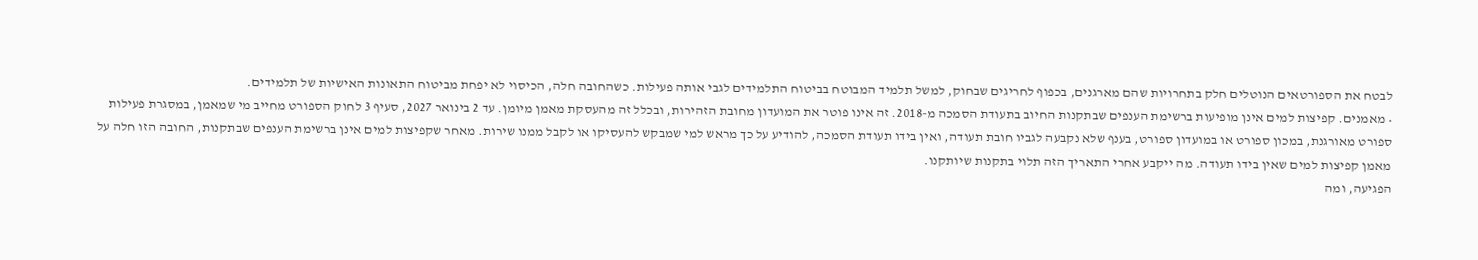לבטח את הספורטאים הנוטלים חלק בתחרויות שהם מארגנים, בכפוף לחריגים שבחוק, למשל תלמיד המבוטח בביטוח התלמידים לגבי אותה פעילות. כשהחובה חלה, הכיסוי לא יפחת מביטוח התאונות האישיות של תלמידים.
• מאמנים. קפיצות למים אינן מופיעות ברשימת הענפים שבתקנות החיוב בתעודת הסמכה מ-2018. זה אינו פוטר את המועדון מחובת הזהירות, ובכלל זה מהעסקת מאמן מיומן. עד 2 בינואר 2027, סעיף 3 לחוק הספורט מחייב מי שמאמן, במסגרת פעילות ספורט מאורגנת, במכון ספורט או במועדון ספורט, בענף שלא נקבעה לגביו חובת תעודה, ואין בידו תעודת הסמכה, להודיע על כך מראש למי שמבקש להעסיקו או לקבל ממנו שירות. מאחר שקפיצות למים אינן ברשימת הענפים שבתקנות, החובה הזו חלה על מאמן קפיצות למים שאין בידו תעודה. מה ייקבע אחרי התאריך הזה תלוי בתקנות שיותקנו.
הפגיעה, ומה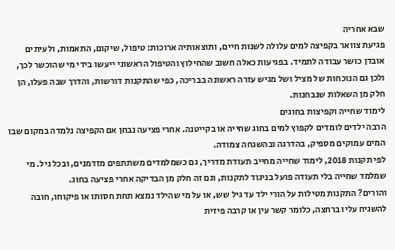שבא אחריה
פגיעת צוואר בקפיצה למים עלולה לשנות חיים, ותוצאותיה ארוכות: טיפול, שיקום, התאמות, ולעיתים אובדן כושר עבודה לתמיד. בפגיעות כאלה חשוב שהחילוץ והטיפול הראשוני ייעשו בידי מי שהוכשר לכך, ולכן גם הנוכחות של מציל ושל מגיש עזרה ראשונה בבריכה, כפי שהתקנות דורשות, והדרך שבה פעלו, הן חלק מן השאלות שנבחנות.
לימוד שחייה וקפיצות בחוגים
הרבה ילדים לומדים לקפוץ למים בחוג שחייה או בקייטנה. אחרי פציעה נבחן אם הקפיצה נלמדה במקום שבו המים עמוקים מספיק, בהדרגה ובהשגחה צמודה.
לפי תקנות 2018, לימוד שחייה מחייב תעודת מדריך, גם כשמלמדים משתתפים מזדמנים, ובכל גיל. מי שמלמד שחייה בלי תעודה פועל בניגוד לתקנות, וגם זה חלק מן הבדיקה אחרי פציעה בחוג.
והורים? התקנות מטילות על הורי ילד עד גיל שש, או על מי שהילד נמצא תחת חסותו או פיקוחו, חובה להשגיח עליו ברחצה, כלומר קשר עין או קרבה פיזית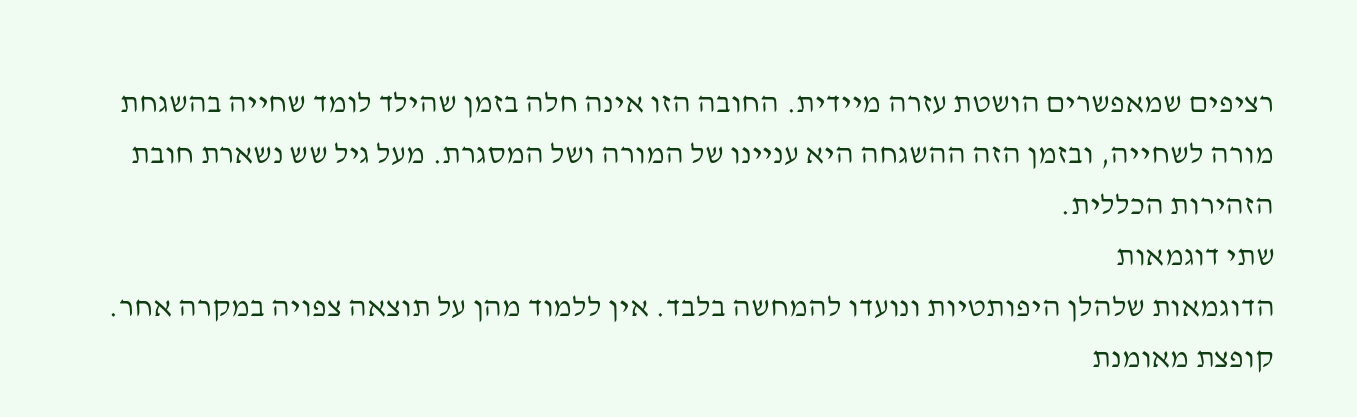רציפים שמאפשרים הושטת עזרה מיידית. החובה הזו אינה חלה בזמן שהילד לומד שחייה בהשגחת מורה לשחייה, ובזמן הזה ההשגחה היא עניינו של המורה ושל המסגרת. מעל גיל שש נשארת חובת הזהירות הכללית.
שתי דוגמאות
הדוגמאות שלהלן היפותטיות ונועדו להמחשה בלבד. אין ללמוד מהן על תוצאה צפויה במקרה אחר.
קופצת מאומנת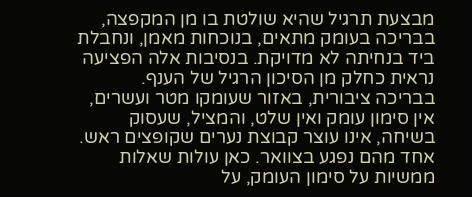מבצעת תרגיל שהיא שולטת בו מן המקפצה, בבריכה בעומק מתאים, בנוכחות מאמן, ונחבלת ביד בנחיתה לא מדויקת. בנסיבות אלה הפציעה נראית כחלק מן הסיכון הרגיל של הענף.
בבריכה ציבורית, באזור שעומקו מטר ועשרים, אין סימון עומק ואין שלט, והמציל, שעסוק בשיחה, אינו עוצר קבוצת נערים שקופצים ראש. אחד מהם נפגע בצוואר. כאן עולות שאלות ממשיות על סימון העומק, על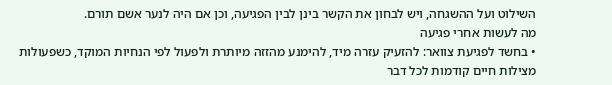השילוט ועל ההשגחה, ויש לבחון את הקשר בינן לבין הפגיעה, וכן אם היה לנער אשם תורם.
מה לעשות אחרי פגיעה
• בחשד לפגיעת צוואר: להזעיק עזרה מיד, להימנע מהזזה מיותרת ולפעול לפי הנחיות המוקד, כשפעולות מצילות חיים קודמות לכל דבר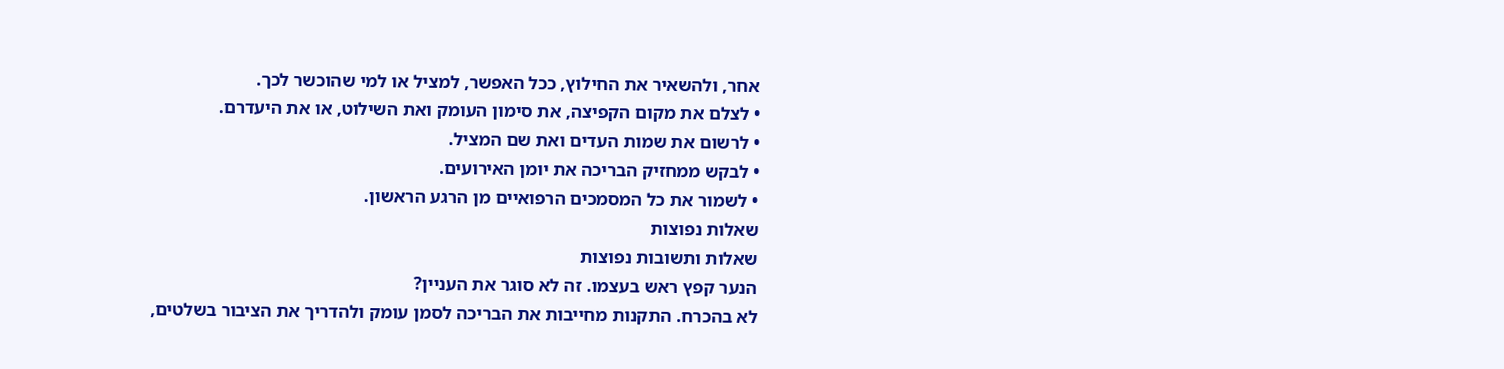אחר, ולהשאיר את החילוץ, ככל האפשר, למציל או למי שהוכשר לכך.
• לצלם את מקום הקפיצה, את סימון העומק ואת השילוט, או את היעדרם.
• לרשום את שמות העדים ואת שם המציל.
• לבקש ממחזיק הבריכה את יומן האירועים.
• לשמור את כל המסמכים הרפואיים מן הרגע הראשון.
שאלות נפוצות
שאלות ותשובות נפוצות
הנער קפץ ראש בעצמו. זה לא סוגר את העניין?
לא בהכרח. התקנות מחייבות את הבריכה לסמן עומק ולהדריך את הציבור בשלטים,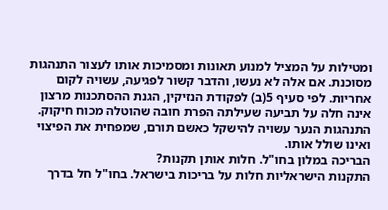ומטילות על המציל למנוע תאונות ומסמיכות אותו לעצור התנהגות מסוכנת. אם אלה לא נעשו, והדבר קשור לפגיעה, עשויה לקום אחריות. לפי סעיף 5(ב) לפקודת הנזיקין, הגנת ההסתכנות מרצון אינה חלה על תביעה שעילתה הפרת חובה שהוטלה מכוח חיקוק. התנהגות הנער עשויה להישקל כאשם תורם, שמפחית את הפיצוי ואינו שולל אותו.
הבריכה במלון בחו"ל. חלות אותן תקנות?
התקנות הישראליות חלות על בריכות בישראל. בחו"ל חל בדרך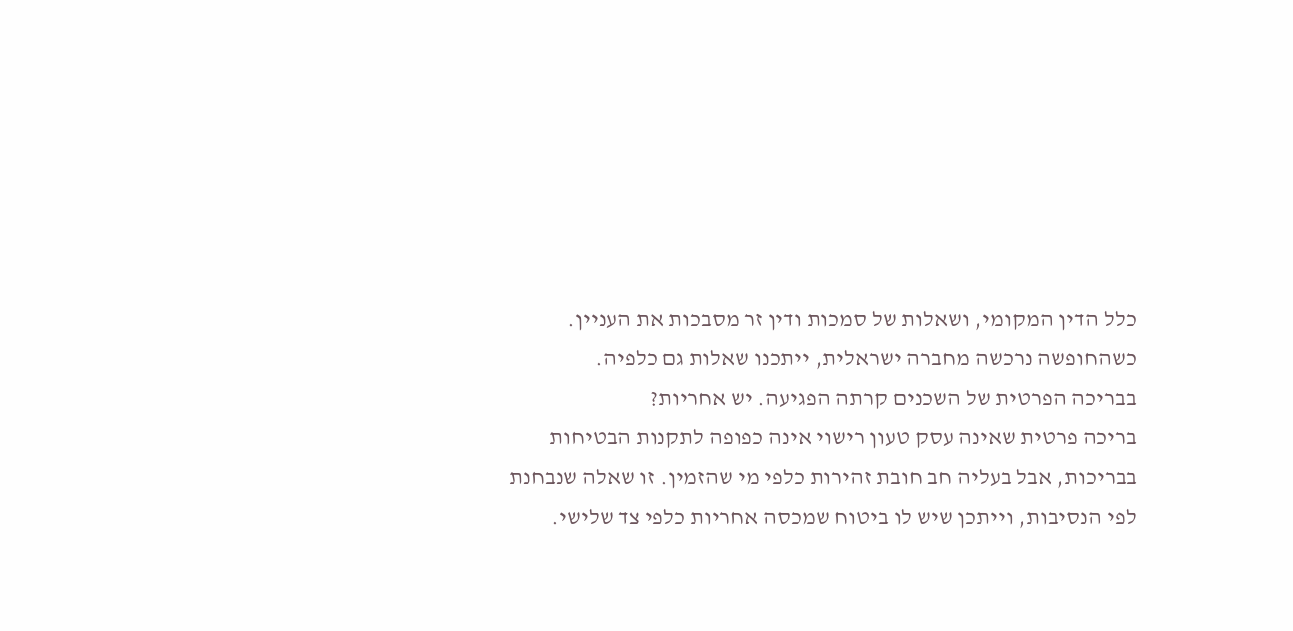כלל הדין המקומי, ושאלות של סמכות ודין זר מסבכות את העניין. כשהחופשה נרכשה מחברה ישראלית, ייתכנו שאלות גם כלפיה.
בבריכה הפרטית של השכנים קרתה הפגיעה. יש אחריות?
בריכה פרטית שאינה עסק טעון רישוי אינה כפופה לתקנות הבטיחות בבריכות, אבל בעליה חב חובת זהירות כלפי מי שהזמין. זו שאלה שנבחנת לפי הנסיבות, וייתכן שיש לו ביטוח שמכסה אחריות כלפי צד שלישי.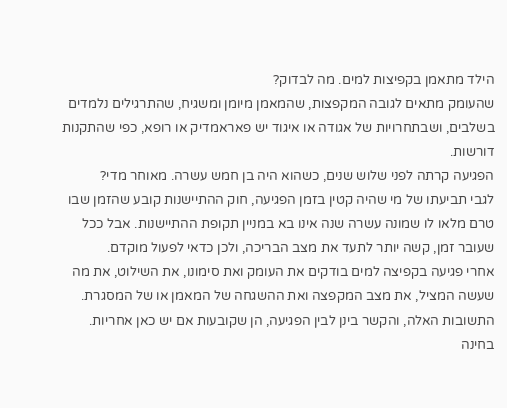הילד מתאמן בקפיצות למים. מה לבדוק?
שהעומק מתאים לגובה המקפצות, שהמאמן מיומן ומשגיח, שהתרגילים נלמדים בשלבים, ושבתחרויות של אגודה או איגוד יש פאראמדיק או רופא, כפי שהתקנות דורשות.
הפגיעה קרתה לפני שלוש שנים, כשהוא היה בן חמש עשרה. מאוחר מדי?
לגבי תביעתו של מי שהיה קטין בזמן הפגיעה, חוק ההתיישנות קובע שהזמן שבו טרם מלאו לו שמונה עשרה שנה אינו בא במניין תקופת ההתיישנות. אבל ככל שעובר זמן, קשה יותר לתעד את מצב הבריכה, ולכן כדאי לפעול מוקדם.
אחרי פגיעה בקפיצה למים בודקים את העומק ואת סימונו, את השילוט, את מה שעשה המציל, את מצב המקפצה ואת ההשגחה של המאמן או של המסגרת. התשובות האלה, והקשר בינן לבין הפגיעה, הן שקובעות אם יש כאן אחריות.
בחינה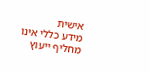אישית
מידע כללי אינו מחליף ייעוץ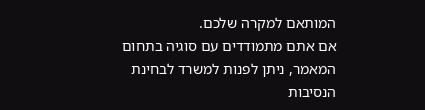המותאם למקרה שלכם.
אם אתם מתמודדים עם סוגיה בתחום המאמר, ניתן לפנות למשרד לבחינת הנסיבות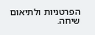הפרטניות ולתיאום שיחה.